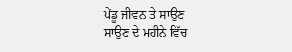ਪੇਂਡੂ ਜੀਵਨ ਤੇ ਸਾਉਣ
ਸਾਉਣ ਦੇ ਮਹੀਨੇ ਵਿੱਚ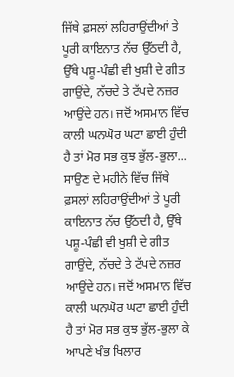ਜਿੱਥੇ ਫ਼ਸਲਾਂ ਲਹਿਰਾਉਂਦੀਆਂ ਤੇ ਪੂਰੀ ਕਾਇਨਾਤ ਨੱਚ ਉੱਠਦੀ ਹੈ, ਉੱਥੇ ਪਸ਼ੂ-ਪੰਛੀ ਵੀ ਖੁਸ਼ੀ ਦੇ ਗੀਤ ਗਾਉਂਦੇ, ਨੱਚਦੇ ਤੇ ਟੱਪਦੇ ਨਜ਼ਰ ਆਉਂਦੇ ਹਨ। ਜਦੋਂ ਅਸਮਾਨ ਵਿੱਚ ਕਾਲੀ ਘਨਘੋਰ ਘਟਾ ਛਾਈ ਹੁੰਦੀ ਹੈ ਤਾਂ ਮੋਰ ਸਭ ਕੁਝ ਭੁੱਲ-ਭੁਲਾ...
ਸਾਉਣ ਦੇ ਮਹੀਨੇ ਵਿੱਚ ਜਿੱਥੇ ਫ਼ਸਲਾਂ ਲਹਿਰਾਉਂਦੀਆਂ ਤੇ ਪੂਰੀ ਕਾਇਨਾਤ ਨੱਚ ਉੱਠਦੀ ਹੈ, ਉੱਥੇ ਪਸ਼ੂ-ਪੰਛੀ ਵੀ ਖੁਸ਼ੀ ਦੇ ਗੀਤ ਗਾਉਂਦੇ, ਨੱਚਦੇ ਤੇ ਟੱਪਦੇ ਨਜ਼ਰ ਆਉਂਦੇ ਹਨ। ਜਦੋਂ ਅਸਮਾਨ ਵਿੱਚ ਕਾਲੀ ਘਨਘੋਰ ਘਟਾ ਛਾਈ ਹੁੰਦੀ ਹੈ ਤਾਂ ਮੋਰ ਸਭ ਕੁਝ ਭੁੱਲ-ਭੁਲਾ ਕੇ ਆਪਣੇ ਖੰਭ ਖਿਲਾਰ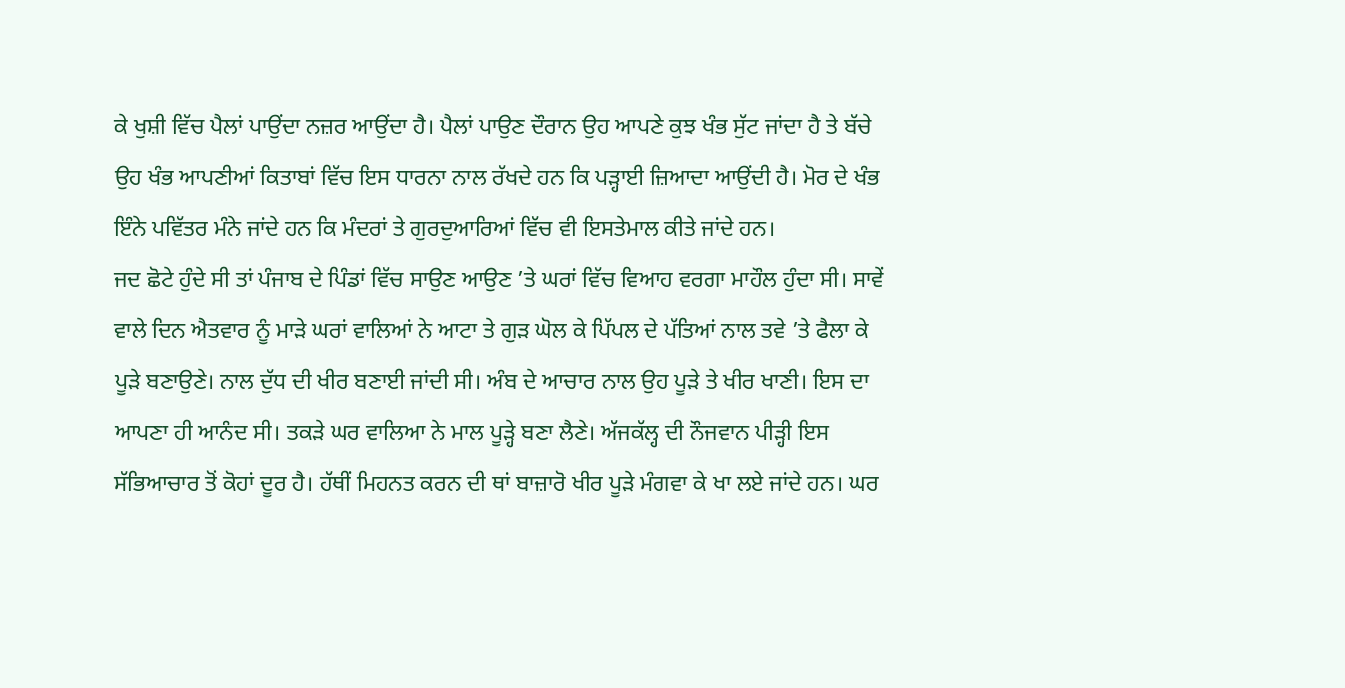ਕੇ ਖੁਸ਼ੀ ਵਿੱਚ ਪੈਲਾਂ ਪਾਉਂਦਾ ਨਜ਼ਰ ਆਉਂਦਾ ਹੈ। ਪੈਲਾਂ ਪਾਉਣ ਦੌਰਾਨ ਉਹ ਆਪਣੇ ਕੁਝ ਖੰਭ ਸੁੱਟ ਜਾਂਦਾ ਹੈ ਤੇ ਬੱਚੇ ਉਹ ਖੰਭ ਆਪਣੀਆਂ ਕਿਤਾਬਾਂ ਵਿੱਚ ਇਸ ਧਾਰਨਾ ਨਾਲ ਰੱਖਦੇ ਹਨ ਕਿ ਪੜ੍ਹਾਈ ਜ਼ਿਆਦਾ ਆਉਂਦੀ ਹੈ। ਮੋਰ ਦੇ ਖੰਭ ਇੰਨੇ ਪਵਿੱਤਰ ਮੰਨੇ ਜਾਂਦੇ ਹਨ ਕਿ ਮੰਦਰਾਂ ਤੇ ਗੁਰਦੁਆਰਿਆਂ ਵਿੱਚ ਵੀ ਇਸਤੇਮਾਲ ਕੀਤੇ ਜਾਂਦੇ ਹਨ।
ਜਦ ਛੋਟੇ ਹੁੰਦੇ ਸੀ ਤਾਂ ਪੰਜਾਬ ਦੇ ਪਿੰਡਾਂ ਵਿੱਚ ਸਾਉਣ ਆਉਣ ’ਤੇ ਘਰਾਂ ਵਿੱਚ ਵਿਆਹ ਵਰਗਾ ਮਾਹੌਲ ਹੁੰਦਾ ਸੀ। ਸਾਵੇਂ ਵਾਲੇ ਦਿਨ ਐਤਵਾਰ ਨੂੰ ਮਾੜੇ ਘਰਾਂ ਵਾਲਿਆਂ ਨੇ ਆਟਾ ਤੇ ਗੁੜ ਘੋਲ ਕੇ ਪਿੱਪਲ ਦੇ ਪੱਤਿਆਂ ਨਾਲ ਤਵੇ ’ਤੇ ਫੈਲਾ ਕੇ ਪੂੜੇ ਬਣਾਉਣੇ। ਨਾਲ ਦੁੱਧ ਦੀ ਖੀਰ ਬਣਾਈ ਜਾਂਦੀ ਸੀ। ਅੰਬ ਦੇ ਆਚਾਰ ਨਾਲ ਉਹ ਪੂੜੇ ਤੇ ਖੀਰ ਖਾਣੀ। ਇਸ ਦਾ ਆਪਣਾ ਹੀ ਆਨੰਦ ਸੀ। ਤਕੜੇ ਘਰ ਵਾਲਿਆ ਨੇ ਮਾਲ ਪੂੜ੍ਹੇ ਬਣਾ ਲੈਣੇ। ਅੱਜਕੱਲ੍ਹ ਦੀ ਨੌਜਵਾਨ ਪੀੜ੍ਹੀ ਇਸ ਸੱਭਿਆਚਾਰ ਤੋਂ ਕੋਹਾਂ ਦੂਰ ਹੈ। ਹੱਥੀਂ ਮਿਹਨਤ ਕਰਨ ਦੀ ਥਾਂ ਬਾਜ਼ਾਰੋ ਖੀਰ ਪੂੜੇ ਮੰਗਵਾ ਕੇ ਖਾ ਲਏ ਜਾਂਦੇ ਹਨ। ਘਰ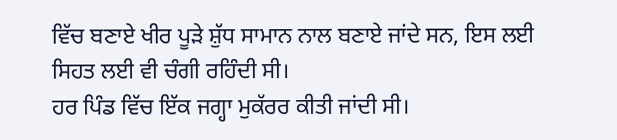ਵਿੱਚ ਬਣਾਏ ਖੀਰ ਪੂੜੇ ਸ਼ੁੱਧ ਸਾਮਾਨ ਨਾਲ ਬਣਾਏ ਜਾਂਦੇ ਸਨ, ਇਸ ਲਈ ਸਿਹਤ ਲਈ ਵੀ ਚੰਗੀ ਰਹਿੰਦੀ ਸੀ।
ਹਰ ਪਿੰਡ ਵਿੱਚ ਇੱਕ ਜਗ੍ਹਾ ਮੁਕੱਰਰ ਕੀਤੀ ਜਾਂਦੀ ਸੀ।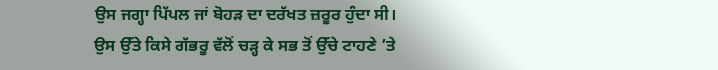ਉਸ ਜਗ੍ਹਾ ਪਿੱਪਲ ਜਾਂ ਬੋਹੜ ਦਾ ਦਰੱਖਤ ਜ਼ਰੂਰ ਹੁੰਦਾ ਸੀ। ਉਸ ਉੱਤੇ ਕਿਸੇ ਗੱਭਰੂ ਵੱਲੋਂ ਚੜ੍ਹ ਕੇ ਸਭ ਤੋਂ ਉੱਚੇ ਟਾਹਣੇ ’ਤੇ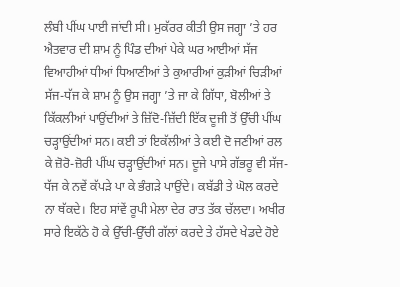ਲੰਬੀ ਪੀਂਘ ਪਾਈ ਜਾਂਦੀ ਸੀ। ਮੁਕੱਰਰ ਕੀਤੀ ਉਸ ਜਗ੍ਹਾ ’ਤੇ ਹਰ ਐਤਵਾਰ ਦੀ ਸ਼ਾਮ ਨੂੰ ਪਿੰਡ ਦੀਆਂ ਪੇਕੇ ਘਰ ਆਈਆਂ ਸੱਜ ਵਿਆਹੀਆਂ ਧੀਆਂ ਧਿਆਣੀਆਂ ਤੇ ਕੁਆਰੀਆਂ ਕੁੜੀਆਂ ਚਿੜੀਆਂ ਸੱਜ-ਧੱਜ ਕੇ ਸ਼ਾਮ ਨੂੰ ਉਸ ਜਗ੍ਹਾ ’ਤੇ ਜਾ ਕੇ ਗਿੱਧਾ, ਬੋਲੀਆਂ ਤੇ ਕਿੱਕਲੀਆਂ ਪਾਉਂਦੀਆਂ ਤੇ ਜ਼ਿੱਦੋ-ਜ਼ਿੱਦੀ ਇੱਕ ਦੂਜੀ ਤੋਂ ਉੱਚੀ ਪੀਂਘ ਚੜ੍ਹਾਉਂਦੀਆਂ ਸਨ। ਕਈ ਤਾਂ ਇਕੱਲੀਆਂ ਤੇ ਕਈ ਦੋ ਜਣੀਆਂ ਰਲ ਕੇ ਜ਼ੋਰੋ-ਜ਼ੋਰੀ ਪੀਂਘ ਚੜ੍ਹਾਉਂਦੀਆਂ ਸਨ। ਦੂਜੇ ਪਾਸੇ ਗੱਭਰੂ ਵੀ ਸੱਜ-ਧੱਜ ਕੇ ਨਵੇਂ ਕੱਪੜੇ ਪਾ ਕੇ ਭੰਗੜੇ ਪਾਉਂਦੇ। ਕਬੱਡੀ ਤੇ ਘੋਲ ਕਰਦੇ ਨਾ ਥੱਕਦੇ। ਇਹ ਸਾਂਵੇਂ ਰੂਪੀ ਮੇਲਾ ਦੇਰ ਰਾਤ ਤੱਕ ਚੱਲਦਾ। ਅਖੀਰ ਸਾਰੇ ਇਕੱਠੇ ਹੋ ਕੇ ਉੱਚੀ-ਉੱਚੀ ਗੱਲਾਂ ਕਰਦੇ ਤੇ ਹੱਸਦੇ ਖੇਡਦੇ ਹੋਏ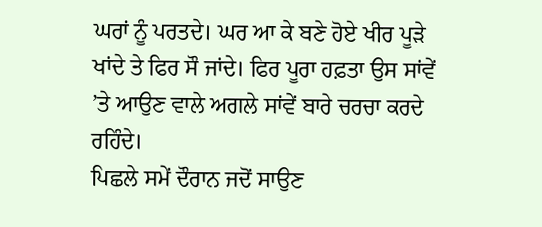ਘਰਾਂ ਨੂੰ ਪਰਤਦੇ। ਘਰ ਆ ਕੇ ਬਣੇ ਹੋਏ ਖੀਰ ਪੂੜੇ ਖਾਂਦੇ ਤੇ ਫਿਰ ਸੌ ਜਾਂਦੇ। ਫਿਰ ਪੂਰਾ ਹਫ਼ਤਾ ਉਸ ਸਾਂਵੇਂ ’ਤੇ ਆਉਣ ਵਾਲੇ ਅਗਲੇ ਸਾਂਵੇਂ ਬਾਰੇ ਚਰਚਾ ਕਰਦੇ ਰਹਿੰਦੇ।
ਪਿਛਲੇ ਸਮੇਂ ਦੌਰਾਨ ਜਦੋਂ ਸਾਉਣ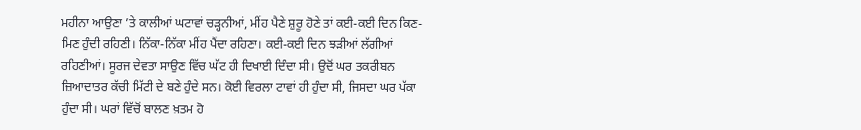ਮਹੀਨਾ ਆਉਣਾ ’ਤੇ ਕਾਲੀਆਂ ਘਟਾਵਾਂ ਚੜ੍ਹਨੀਆਂ, ਮੀਂਹ ਪੈਣੇ ਸ਼ੁਰੂ ਹੋਣੇ ਤਾਂ ਕਈ-ਕਈ ਦਿਨ ਕਿਣ-ਮਿਣ ਹੁੰਦੀ ਰਹਿਣੀ। ਨਿੱਕਾ-ਨਿੱਕਾ ਮੀਂਹ ਪੈਂਦਾ ਰਹਿਣਾ। ਕਈ-ਕਈ ਦਿਨ ਝੜੀਆਂ ਲੱਗੀਆਂ ਰਹਿਣੀਆਂ। ਸੂਰਜ ਦੇਵਤਾ ਸਾਉਣ ਵਿੱਚ ਘੱਟ ਹੀ ਦਿਖਾਈ ਦਿੰਦਾ ਸੀ। ਉਦੋਂ ਘਰ ਤਕਰੀਬਨ ਜ਼ਿਆਦਾਤਰ ਕੱਚੀ ਮਿੱਟੀ ਦੇ ਬਣੇ ਹੁੰਦੇ ਸਨ। ਕੋਈ ਵਿਰਲਾ ਟਾਵਾਂ ਹੀ ਹੁੰਦਾ ਸੀ, ਜਿਸਦਾ ਘਰ ਪੱਕਾ ਹੁੰਦਾ ਸੀ। ਘਰਾਂ ਵਿੱਚੋਂ ਬਾਲਣ ਖ਼ਤਮ ਹੋ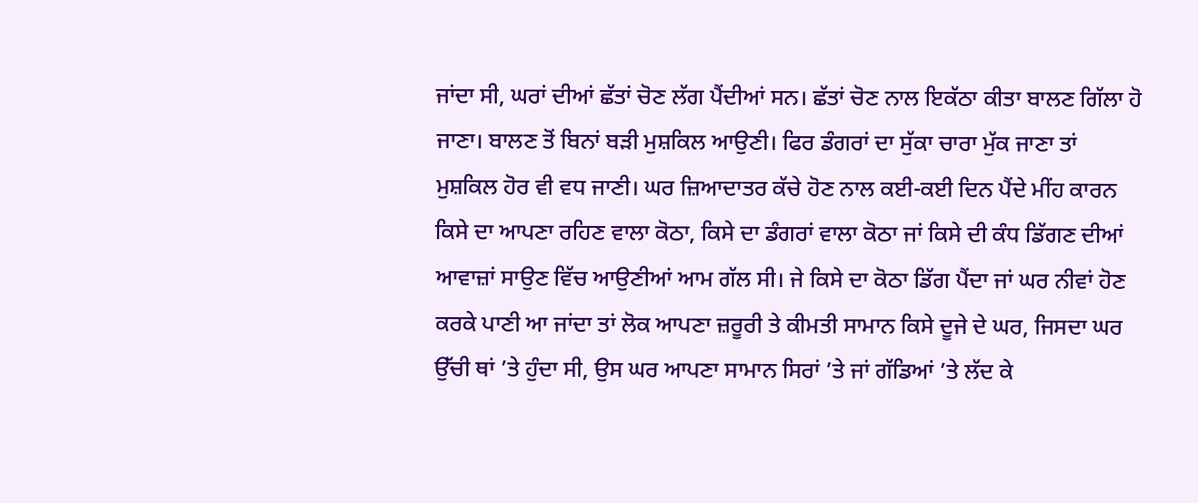ਜਾਂਦਾ ਸੀ, ਘਰਾਂ ਦੀਆਂ ਛੱਤਾਂ ਚੋਣ ਲੱਗ ਪੈਂਦੀਆਂ ਸਨ। ਛੱਤਾਂ ਚੋਣ ਨਾਲ ਇਕੱਠਾ ਕੀਤਾ ਬਾਲਣ ਗਿੱਲਾ ਹੋ ਜਾਣਾ। ਬਾਲਣ ਤੋਂ ਬਿਨਾਂ ਬੜੀ ਮੁਸ਼ਕਿਲ ਆਉਣੀ। ਫਿਰ ਡੰਗਰਾਂ ਦਾ ਸੁੱਕਾ ਚਾਰਾ ਮੁੱਕ ਜਾਣਾ ਤਾਂ ਮੁਸ਼ਕਿਲ ਹੋਰ ਵੀ ਵਧ ਜਾਣੀ। ਘਰ ਜ਼ਿਆਦਾਤਰ ਕੱਚੇ ਹੋਣ ਨਾਲ ਕਈ-ਕਈ ਦਿਨ ਪੈਂਦੇ ਮੀਂਹ ਕਾਰਨ ਕਿਸੇ ਦਾ ਆਪਣਾ ਰਹਿਣ ਵਾਲਾ ਕੋਠਾ, ਕਿਸੇ ਦਾ ਡੰਗਰਾਂ ਵਾਲਾ ਕੋਠਾ ਜਾਂ ਕਿਸੇ ਦੀ ਕੰਧ ਡਿੱਗਣ ਦੀਆਂ ਆਵਾਜ਼ਾਂ ਸਾਉਣ ਵਿੱਚ ਆਉਣੀਆਂ ਆਮ ਗੱਲ ਸੀ। ਜੇ ਕਿਸੇ ਦਾ ਕੋਠਾ ਡਿੱਗ ਪੈਂਦਾ ਜਾਂ ਘਰ ਨੀਵਾਂ ਹੋਣ ਕਰਕੇ ਪਾਣੀ ਆ ਜਾਂਦਾ ਤਾਂ ਲੋਕ ਆਪਣਾ ਜ਼ਰੂਰੀ ਤੇ ਕੀਮਤੀ ਸਾਮਾਨ ਕਿਸੇ ਦੂਜੇ ਦੇ ਘਰ, ਜਿਸਦਾ ਘਰ ਉੱਚੀ ਥਾਂ ’ਤੇ ਹੁੰਦਾ ਸੀ, ਉਸ ਘਰ ਆਪਣਾ ਸਾਮਾਨ ਸਿਰਾਂ ’ਤੇ ਜਾਂ ਗੱਡਿਆਂ ’ਤੇ ਲੱਦ ਕੇ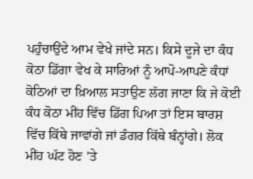ਪਹੁੰਚਾਉਂਦੇ ਆਮ ਵੇਖੇ ਜਾਂਦੇ ਸਨ। ਕਿਸੇ ਦੂਜੇ ਦਾ ਕੰਧ ਕੋਠਾ ਡਿੱਗਾ ਵੇਖ ਕੇ ਸਾਰਿਆਂ ਨੂੰ ਆਪੋ-ਆਪਣੇ ਕੰਧਾਂ ਕੋਠਿਆਂ ਦਾ ਖ਼ਿਆਲ ਸਤਾਉਣ ਲੱਗ ਜਾਣਾ ਕਿ ਜੇ ਕੋਈ ਕੰਧ ਕੋਠਾ ਮੀਂਹ ਵਿੱਚ ਡਿੱਗ ਪਿਆ ਤਾਂ ਇਸ ਬਾਰਸ਼ ਵਿੱਚ ਕਿੱਥੇ ਜਾਵਾਂਗੇ ਜਾਂ ਡੰਗਰ ਕਿੱਥੇ ਬੰਨ੍ਹਾਂਗੇ। ਲੋਕ ਮੀਂਹ ਘੱਟ ਹੋਣ ’ਤੇ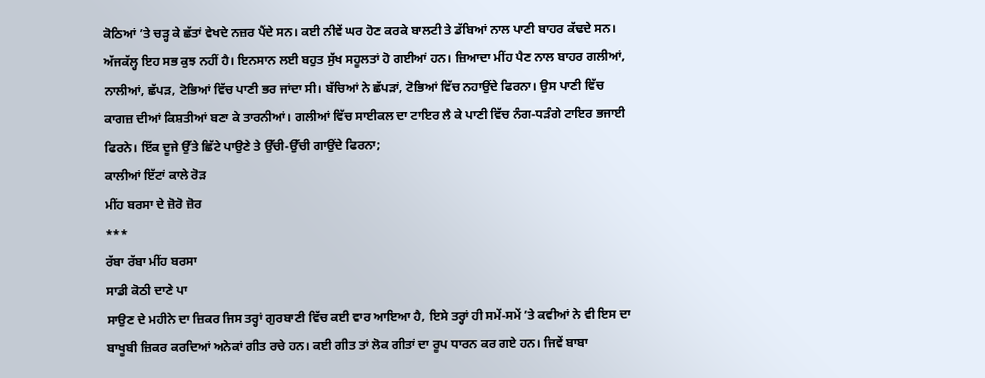ਕੋਠਿਆਂ ’ਤੇ ਚੜ੍ਹ ਕੇ ਛੱਤਾਂ ਵੇਖਦੇ ਨਜ਼ਰ ਪੈਂਦੇ ਸਨ। ਕਈ ਨੀਵੇਂ ਘਰ ਹੋਣ ਕਰਕੇ ਬਾਲਟੀ ਤੇ ਡੱਬਿਆਂ ਨਾਲ ਪਾਣੀ ਬਾਹਰ ਕੱਢਦੇ ਸਨ। ਅੱਜਕੱਲ੍ਹ ਇਹ ਸਭ ਕੁਝ ਨਹੀਂ ਹੈ। ਇਨਸਾਨ ਲਈ ਬਹੁਤ ਸੁੱਖ ਸਹੂਲਤਾਂ ਹੋ ਗਈਆਂ ਹਨ। ਜ਼ਿਆਦਾ ਮੀਂਹ ਪੈਣ ਨਾਲ ਬਾਹਰ ਗਲੀਆਂ, ਨਾਲੀਆਂ, ਛੱਪੜ, ਟੋਭਿਆਂ ਵਿੱਚ ਪਾਣੀ ਭਰ ਜਾਂਦਾ ਸੀ। ਬੱਚਿਆਂ ਨੇ ਛੱਪੜਾਂ, ਟੋਭਿਆਂ ਵਿੱਚ ਨਹਾਉਂਦੇ ਫਿਰਨਾ। ਉਸ ਪਾਣੀ ਵਿੱਚ ਕਾਗਜ਼ ਦੀਆਂ ਕਿਸ਼ਤੀਆਂ ਬਣਾ ਕੇ ਤਾਰਨੀਆਂ। ਗਲੀਆਂ ਵਿੱਚ ਸਾਈਕਲ ਦਾ ਟਾਇਰ ਲੈ ਕੇ ਪਾਣੀ ਵਿੱਚ ਨੰਗ-ਧੜੰਗੇ ਟਾਇਰ ਭਜਾਈ ਫਿਰਨੇ। ਇੱਕ ਦੂਜੇ ਉੱਤੇ ਛਿੱਟੇ ਪਾਉਣੇ ਤੇ ਉੱਚੀ-ਉੱਚੀ ਗਾਉਂਦੇ ਫਿਰਨਾ;
ਕਾਲੀਆਂ ਇੱਟਾਂ ਕਾਲੇ ਰੋੜ
ਮੀਂਹ ਬਰਸਾ ਦੇ ਜ਼ੋਰੋ ਜ਼ੋਰ
***
ਰੱਬਾ ਰੱਬਾ ਮੀਂਹ ਬਰਸਾ
ਸਾਡੀ ਕੋਠੀ ਦਾਣੇ ਪਾ
ਸਾਉਣ ਦੇ ਮਹੀਨੇ ਦਾ ਜ਼ਿਕਰ ਜਿਸ ਤਰ੍ਹਾਂ ਗੁਰਬਾਣੀ ਵਿੱਚ ਕਈ ਵਾਰ ਆਇਆ ਹੈ, ਇਸੇ ਤਰ੍ਹਾਂ ਹੀ ਸਮੇਂ-ਸਮੇਂ ’ਤੇ ਕਵੀਆਂ ਨੇ ਵੀ ਇਸ ਦਾ ਬਾਖੂਬੀ ਜ਼ਿਕਰ ਕਰਦਿਆਂ ਅਨੇਕਾਂ ਗੀਤ ਰਚੇ ਹਨ। ਕਈ ਗੀਤ ਤਾਂ ਲੋਕ ਗੀਤਾਂ ਦਾ ਰੂਪ ਧਾਰਨ ਕਰ ਗਏ ਹਨ। ਜਿਵੇਂ ਬਾਬਾ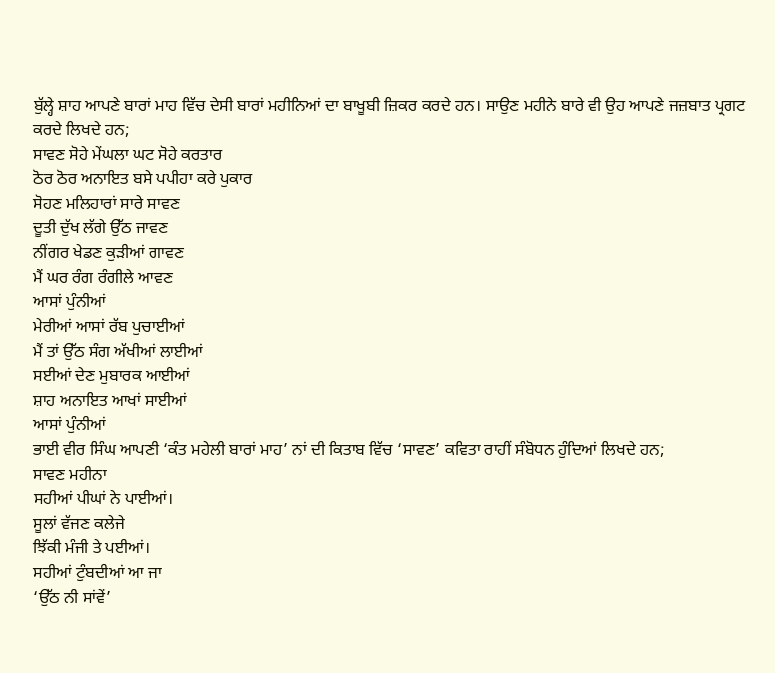ਬੁੱਲ੍ਹੇ ਸ਼ਾਹ ਆਪਣੇ ਬਾਰਾਂ ਮਾਹ ਵਿੱਚ ਦੇਸੀ ਬਾਰਾਂ ਮਹੀਨਿਆਂ ਦਾ ਬਾਖੂਬੀ ਜ਼ਿਕਰ ਕਰਦੇ ਹਨ। ਸਾਉਣ ਮਹੀਨੇ ਬਾਰੇ ਵੀ ਉਹ ਆਪਣੇ ਜਜ਼ਬਾਤ ਪ੍ਰਗਟ ਕਰਦੇ ਲਿਖਦੇ ਹਨ;
ਸਾਵਣ ਸੋਹੇ ਮੇਂਘਲਾ ਘਟ ਸੋਹੇ ਕਰਤਾਰ
ਠੋਰ ਠੋਰ ਅਨਾਇਤ ਬਸੇ ਪਪੀਹਾ ਕਰੇ ਪੁਕਾਰ
ਸੋਹਣ ਮਲਿਹਾਰਾਂ ਸਾਰੇ ਸਾਵਣ
ਦੂਤੀ ਦੁੱਖ ਲੱਗੇ ਉੱਠ ਜਾਵਣ
ਨੀਂਗਰ ਖੇਡਣ ਕੁੜੀਆਂ ਗਾਵਣ
ਮੈਂ ਘਰ ਰੰਗ ਰੰਗੀਲੇ ਆਵਣ
ਆਸਾਂ ਪੁੰਨੀਆਂ
ਮੇਰੀਆਂ ਆਸਾਂ ਰੱਬ ਪੁਚਾਈਆਂ
ਮੈਂ ਤਾਂ ਉੱਠ ਸੰਗ ਅੱਖੀਆਂ ਲਾਈਆਂ
ਸਈਆਂ ਦੇਣ ਮੁਬਾਰਕ ਆਈਆਂ
ਸ਼ਾਹ ਅਨਾਇਤ ਆਖਾਂ ਸਾਈਆਂ
ਆਸਾਂ ਪੁੰਨੀਆਂ
ਭਾਈ ਵੀਰ ਸਿੰਘ ਆਪਣੀ ‘ਕੰਤ ਮਹੇਲੀ ਬਾਰਾਂ ਮਾਹ’ ਨਾਂ ਦੀ ਕਿਤਾਬ ਵਿੱਚ ‘ਸਾਵਣ’ ਕਵਿਤਾ ਰਾਹੀਂ ਸੰਬੋਧਨ ਹੁੰਦਿਆਂ ਲਿਖਦੇ ਹਨ;
ਸਾਵਣ ਮਹੀਨਾ
ਸਹੀਆਂ ਪੀਘਾਂ ਨੇ ਪਾਈਆਂ।
ਸੂਲਾਂ ਵੱਜਣ ਕਲੇਜੇ
ਝਿੱਕੀ ਮੰਜੀ ਤੇ ਪਈਆਂ।
ਸਹੀਆਂ ਟੁੰਬਦੀਆਂ ਆ ਜਾ
‘ਉੱਠ ਨੀ ਸਾਂਵੇਂ’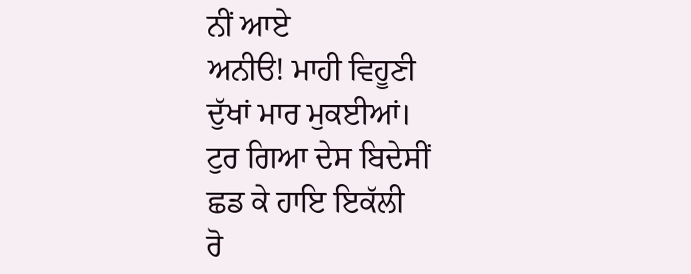ਨੀਂ ਆਏ
ਅਨੀੳ! ਮਾਹੀ ਵਿਹੂਣੀ
ਦੁੱਖਾਂ ਮਾਰ ਮੁਕਈਆਂ।
ਟੁਰ ਗਿਆ ਦੇਸ ਬਿਦੇਸੀਂ
ਛਡ ਕੇ ਹਾਇ ਇਕੱਲੀ
ਰੋ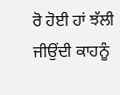ਰੋ ਹੋਈ ਹਾਂ ਝੱਲੀ
ਜੀਉਂਦੀ ਕਾਹਨੂੰ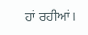ਹਾਂ ਰਹੀਆਂ।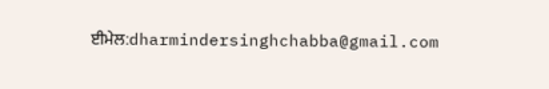ਈਮੇਲ:dharmindersinghchabba@gmail.com